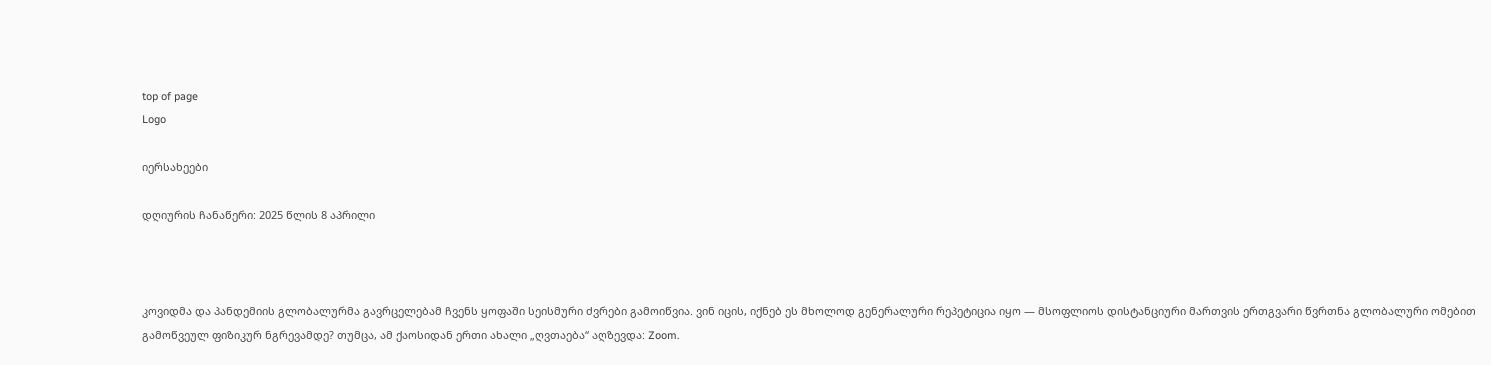top of page
Logo

იერსახეები

დღიურის ჩანაწერი: 2025 წლის 8 აპრილი



კოვიდმა და პანდემიის გლობალურმა გავრცელებამ ჩვენს ყოფაში სეისმური ძვრები გამოიწვია. ვინ იცის, იქნებ ეს მხოლოდ გენერალური რეპეტიცია იყო — მსოფლიოს დისტანციური მართვის ერთგვარი წვრთნა გლობალური ომებით გამოწვეულ ფიზიკურ ნგრევამდე? თუმცა, ამ ქაოსიდან ერთი ახალი „ღვთაება“ აღზევდა: Zoom.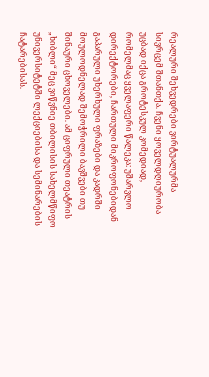რეალური შეხვედრები ვირტუალურმა სივრცემ შთანთქა. ჩვენი ყოველდღიურობა უცბად იქცა გროტესკულ კომედიად, რომელმაც ყველაფერი წალეკა: უშარვლო დირექტორები, ჩართული მიკროფონებიდან გაპარული უხერხული ფრაზები და კადრში მოულოდნელად შემოჭრილი ბავშვები თუ შინაური ცხოველები. ამ ციფრული თეატრის „ხიბლი“ მეც ვიწვნიე თბილისის სახელმწიფო უნივერსიტეტში ლექციებისა და სემინარების ჩატარებისას.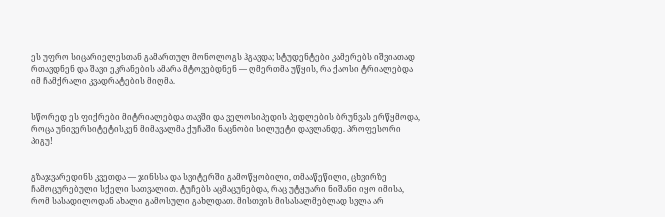ეს უფრო სიცარიელესთან გამართულ მონოლოგს ჰგავდა; სტუდენტები კამერებს იშვიათად რთავდნენ და შავი ეკრანების ამარა მტოვებდნენ — ღმერთმა უწყის, რა ქაოსი ტრიალებდა იმ ჩამქრალი კვადრატების მიღმა.


სწორედ ეს ფიქრები მიტრიალებდა თავში და ველოსიპედის პედლების ბრუნვას ერწყმოდა, როცა უნივერსიტეტისკენ მიმავალმა ქუჩაში ნაცნობი სილუეტი დავლანდე. პროფესორი პიგუ!


გზაჯვარედინს კვეთდა — ჯინსსა და სვიტერში გამოწყობილი, თმააწეწილი, ცხვირზე ჩამოცურებული სქელი სათვალით. ტუჩებს აცმაცუნებდა, რაც უტყუარი ნიშანი იყო იმისა, რომ სასადილოდან ახალი გამოსული გახლდათ. მისთვის მისასალმებლად სვლა არ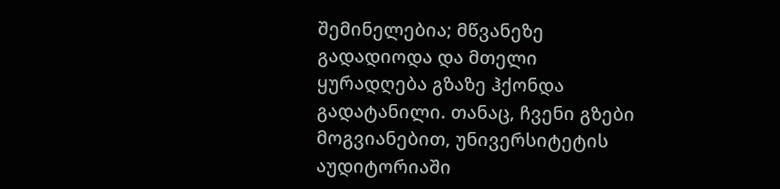შემინელებია; მწვანეზე გადადიოდა და მთელი ყურადღება გზაზე ჰქონდა გადატანილი. თანაც, ჩვენი გზები მოგვიანებით, უნივერსიტეტის აუდიტორიაში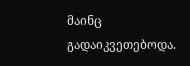მაინც გადაიკვეთებოდა.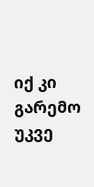იქ კი გარემო უკვე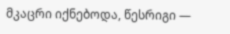მკაცრი იქნებოდა, წესრიგი —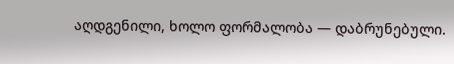აღდგენილი, ხოლო ფორმალობა — დაბრუნებული.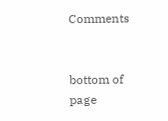Comments


bottom of page